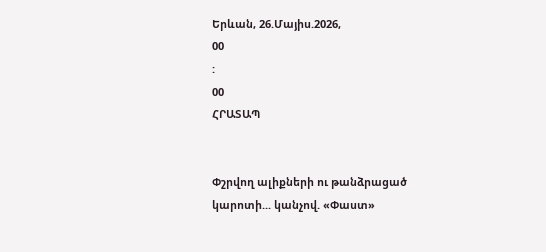Երևան, 26.Մայիս.2026,
00
:
00
ՀՐԱՏԱՊ


Փշրվող ալիքների ու թանձրացած կարոտի... կանչով. «Փաստ»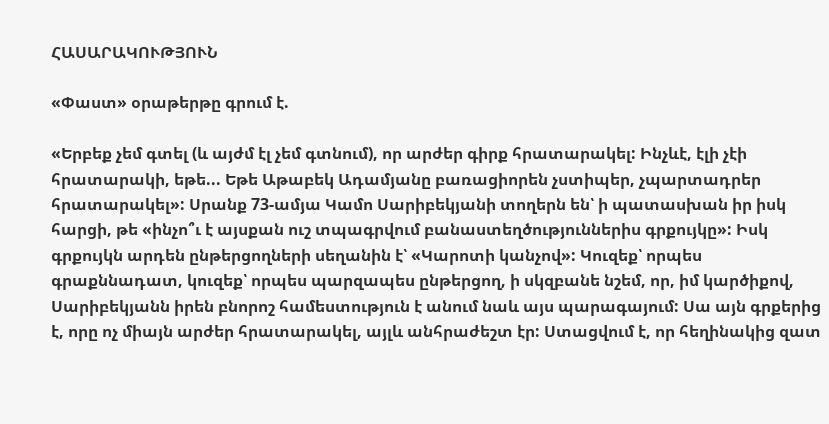ՀԱՍԱՐԱԿՈՒԹՅՈՒՆ

«Փաստ» օրաթերթը գրում է.

«Երբեք չեմ գտել (և այժմ էլ չեմ գտնում), որ արժեր գիրք հրատարակել: Ինչևէ, էլի չէի հրատարակի, եթե... Եթե Աթաբեկ Ադամյանը բառացիորեն չստիպեր, չպարտադրեր հրատարակել»: Սրանք 73-ամյա Կամո Սարիբեկյանի տողերն են՝ ի պատասխան իր իսկ հարցի, թե «ինչո՞ւ է այսքան ուշ տպագրվում բանաստեղծություններիս գրքույկը»: Իսկ գրքույկն արդեն ընթերցողների սեղանին է՝ «Կարոտի կանչով»: Կուզեք՝ որպես գրաքննադատ, կուզեք՝ որպես պարզապես ընթերցող, ի սկզբանե նշեմ, որ, իմ կարծիքով, Սարիբեկյանն իրեն բնորոշ համեստություն է անում նաև այս պարագայում: Սա այն գրքերից է, որը ոչ միայն արժեր հրատարակել, այլև անհրաժեշտ էր: Ստացվում է, որ հեղինակից զատ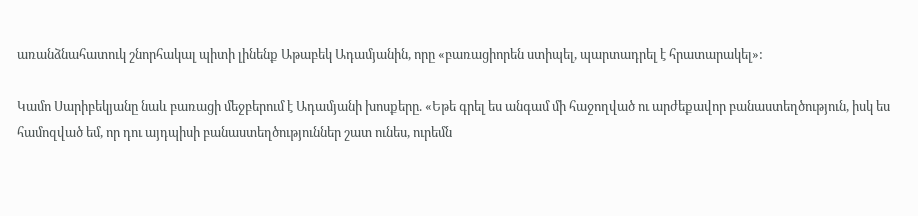առանձնահատուկ շնորհակալ պիտի լինենք Աթաբեկ Ադամյանին, որը «բառացիորեն ստիպել, պարտադրել է հրատարակել»:

Կամո Սարիբեկյանը նաև բառացի մեջբերում է Ադամյանի խոսքերը. «Եթե գրել ես անգամ մի հաջողված ու արժեքավոր բանաստեղծություն, իսկ ես համոզված եմ, որ դու այդպիսի բանաստեղծություններ շատ ունես, ուրեմն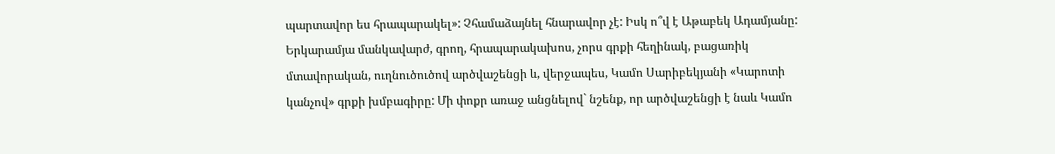պարտավոր ես հրապարակել»: Չհամաձայնել հնարավոր չէ: Իսկ ո՞վ է Աթաբեկ Ադամյանը: Երկարամյա մանկավարժ, գրող, հրապարակախոս, չորս գրքի հեղինակ, բացառիկ մտավորական, ուղնուծուծով արծվաշենցի և, վերջապես, Կամո Սարիբեկյանի «Կարոտի կանչով» գրքի խմբագիրը: Մի փոքր առաջ անցնելով` նշենք, որ արծվաշենցի է նաև Կամո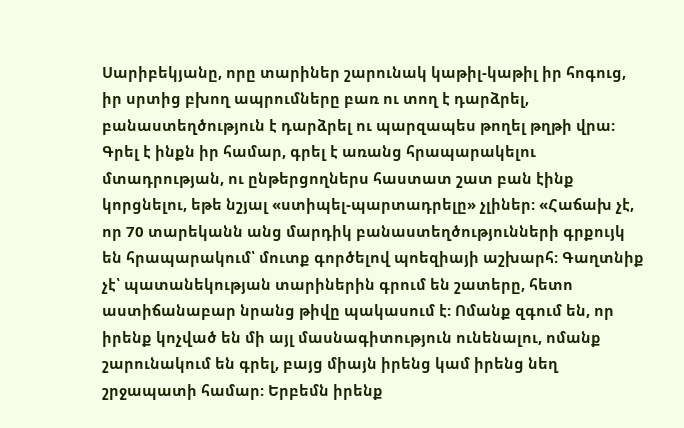Սարիբեկյանը, որը տարիներ շարունակ կաթիլ-կաթիլ իր հոգուց, իր սրտից բխող ապրումները բառ ու տող է դարձրել, բանաստեղծություն է դարձրել ու պարզապես թողել թղթի վրա: Գրել է ինքն իր համար, գրել է առանց հրապարակելու մտադրության, ու ընթերցողներս հաստատ շատ բան էինք կորցնելու, եթե նշյալ «ստիպել-պարտադրելը» չլիներ: «Հաճախ չէ, որ 70 տարեկանն անց մարդիկ բանաստեղծությունների գրքույկ են հրապարակում՝ մուտք գործելով պոեզիայի աշխարհ: Գաղտնիք չէ՝ պատանեկության տարիներին գրում են շատերը, հետո աստիճանաբար նրանց թիվը պակասում է: Ոմանք զգում են, որ իրենք կոչված են մի այլ մասնագիտություն ունենալու, ոմանք շարունակում են գրել, բայց միայն իրենց կամ իրենց նեղ շրջապատի համար: Երբեմն իրենք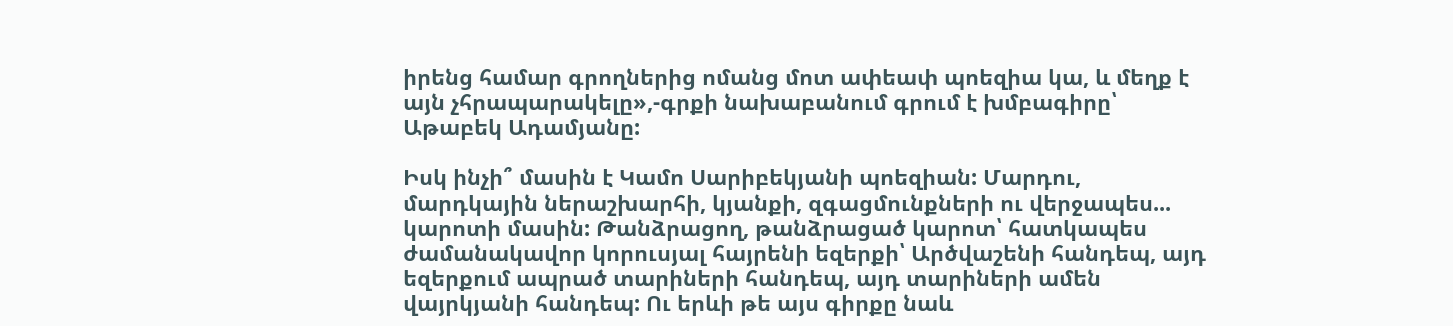իրենց համար գրողներից ոմանց մոտ ափեափ պոեզիա կա, և մեղք է այն չհրապարակելը»,-գրքի նախաբանում գրում է խմբագիրը՝ Աթաբեկ Ադամյանը:

Իսկ ինչի՞ մասին է Կամո Սարիբեկյանի պոեզիան: Մարդու, մարդկային ներաշխարհի, կյանքի, զգացմունքների ու վերջապես... կարոտի մասին: Թանձրացող, թանձրացած կարոտ՝ հատկապես ժամանակավոր կորուսյալ հայրենի եզերքի՝ Արծվաշենի հանդեպ, այդ եզերքում ապրած տարիների հանդեպ, այդ տարիների ամեն վայրկյանի հանդեպ: Ու երևի թե այս գիրքը նաև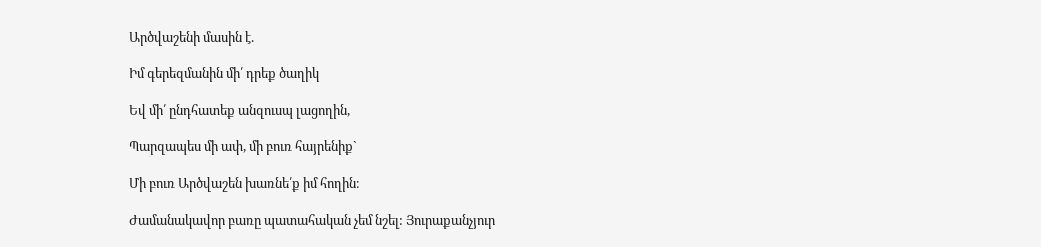Արծվաշենի մասին է.

Իմ գերեզմանին մի՛ դրեք ծաղիկ

Եվ մի՛ ընդհատեք անզուսպ լացողին,

Պարզապես մի ափ, մի բուռ հայրենիք`

Մի բուռ Արծվաշեն խառնե՛ք իմ հողին։

Ժամանակավոր բառը պատահական չեմ նշել: Յուրաքանչյուր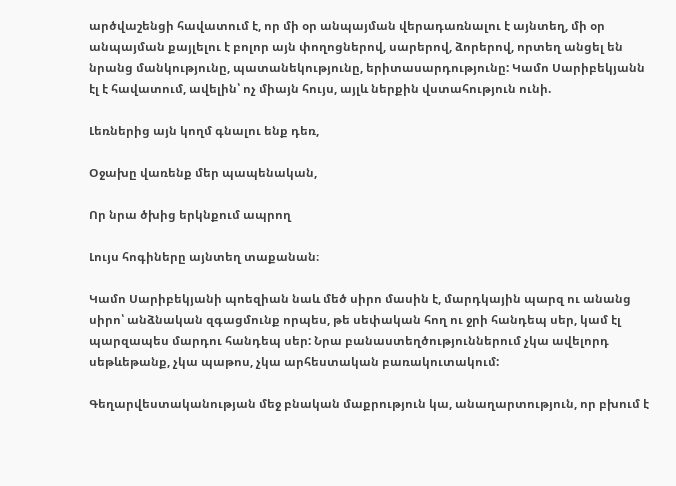արծվաշենցի հավատում է, որ մի օր անպայման վերադառնալու է այնտեղ, մի օր անպայման քայլելու է բոլոր այն փողոցներով, սարերով, ձորերով, որտեղ անցել են նրանց մանկությունը, պատանեկությունը, երիտասարդությունը: Կամո Սարիբեկյանն էլ է հավատում, ավելին՝ ոչ միայն հույս, այլև ներքին վստահություն ունի.

Լեռներից այն կողմ գնալու ենք դեռ,

Օջախը վառենք մեր պապենական,

Որ նրա ծխից երկնքում ապրող

Լույս հոգիները այնտեղ տաքանան։

Կամո Սարիբեկյանի պոեզիան նաև մեծ սիրո մասին է, մարդկային պարզ ու անանց սիրո՝ անձնական զգացմունք որպես, թե սեփական հող ու ջրի հանդեպ սեր, կամ էլ պարզապես մարդու հանդեպ սեր: Նրա բանաստեղծություններում չկա ավելորդ սեթևեթանք, չկա պաթոս, չկա արհեստական բառակուտակում:

Գեղարվեստականության մեջ բնական մաքրություն կա, անաղարտություն, որ բխում է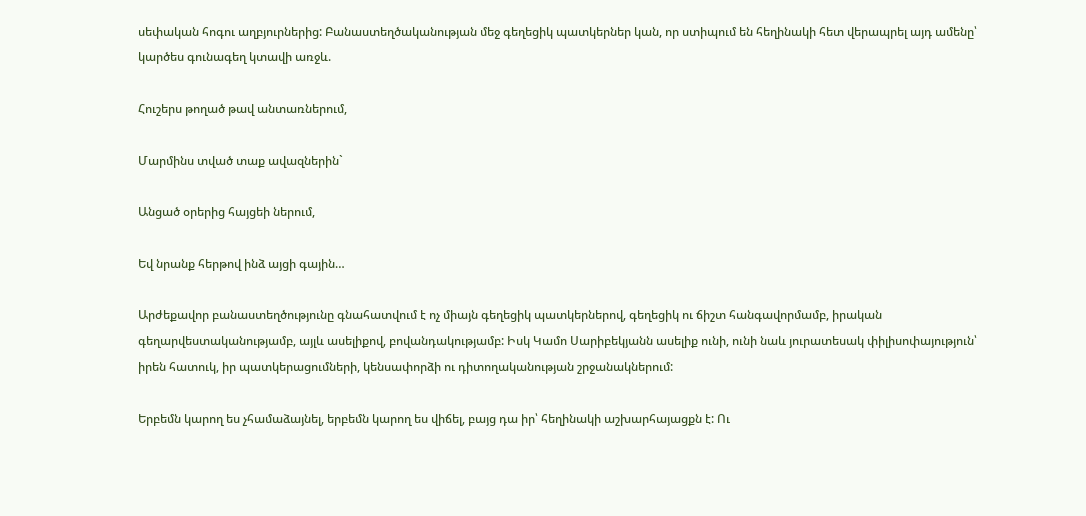սեփական հոգու աղբյուրներից: Բանաստեղծականության մեջ գեղեցիկ պատկերներ կան, որ ստիպում են հեղինակի հետ վերապրել այդ ամենը՝ կարծես գունագեղ կտավի առջև.

Հուշերս թողած թավ անտառներում,

Մարմինս տված տաք ավազներին`

Անցած օրերից հայցեի ներում,

Եվ նրանք հերթով ինձ այցի գային…

Արժեքավոր բանաստեղծությունը գնահատվում է ոչ միայն գեղեցիկ պատկերներով, գեղեցիկ ու ճիշտ հանգավորմամբ, իրական գեղարվեստականությամբ, այլև ասելիքով, բովանդակությամբ: Իսկ Կամո Սարիբեկյանն ասելիք ունի, ունի նաև յուրատեսակ փիլիսոփայություն՝ իրեն հատուկ, իր պատկերացումների, կենսափորձի ու դիտողականության շրջանակներում:

Երբեմն կարող ես չհամաձայնել, երբեմն կարող ես վիճել, բայց դա իր՝ հեղինակի աշխարհայացքն է: Ու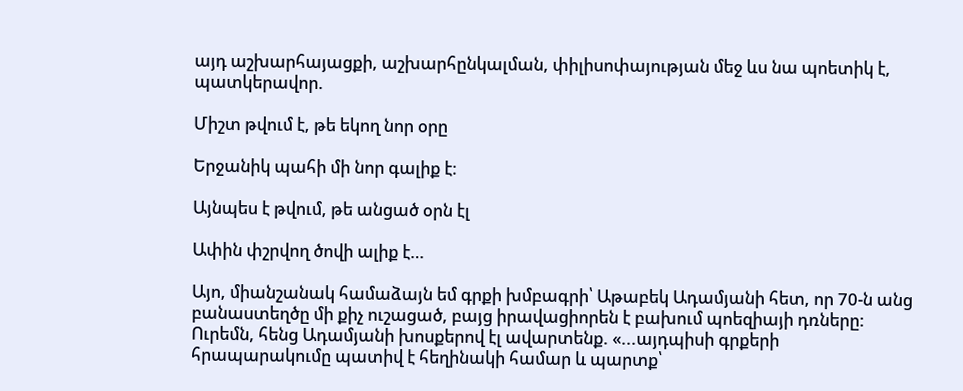այդ աշխարհայացքի, աշխարհընկալման, փիլիսոփայության մեջ ևս նա պոետիկ է, պատկերավոր.

Միշտ թվում է, թե եկող նոր օրը

Երջանիկ պահի մի նոր գալիք է։

Այնպես է թվում, թե անցած օրն էլ

Ափին փշրվող ծովի ալիք է…

Այո, միանշանակ համաձայն եմ գրքի խմբագրի՝ Աթաբեկ Ադամյանի հետ, որ 70-ն անց բանաստեղծը մի քիչ ուշացած, բայց իրավացիորեն է բախում պոեզիայի դռները: Ուրեմն, հենց Ադամյանի խոսքերով էլ ավարտենք. «...այդպիսի գրքերի հրապարակումը պատիվ է հեղինակի համար և պարտք՝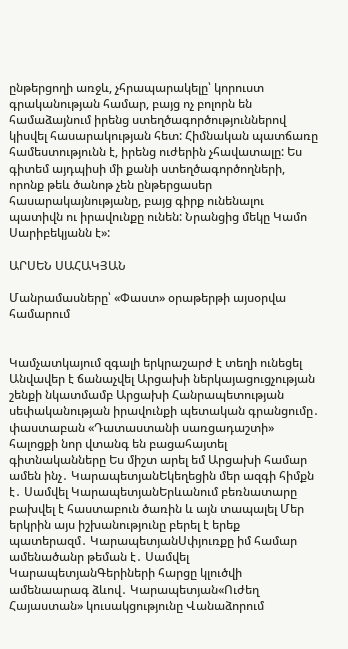ընթերցողի առջև, չհրապարակելը՝ կորուստ գրականության համար, բայց ոչ բոլորն են համաձայնում իրենց ստեղծագործություններով կիսվել հասարակության հետ: Հիմնական պատճառը համեստությունն է, իրենց ուժերին չհավատալը: Ես գիտեմ այդպիսի մի քանի ստեղծագործողների, որոնք թեև ծանոթ չեն ընթերցասեր հասարակայնությանը, բայց գիրք ունենալու պատիվն ու իրավունքը ունեն: Նրանցից մեկը Կամո Սարիբեկյանն է»:

ԱՐՍԵՆ ՍԱՀԱԿՅԱՆ

Մանրամասները՝ «Փաստ» օրաթերթի այսօրվա համարում


Կամչատկայում զգալի երկրաշարժ է տեղի ունեցել Անվավեր է ճանաչվել Արցախի ներկայացուցչության շենքի նկատմամբ Արցախի Հանրապետության սեփականության իրավունքի պետական գրանցումը․ փաստաբան «Դատաստանի սառցադաշտի» հալոցքի նոր վտանգ են բացահայտել գիտնականները Ես միշտ արել եմ Արցախի համար ամեն ինչ․ ԿարապետյանԵկեղեցին մեր ազգի հիմքն է․ Սամվել ԿարապետյանԵրևանում բեռնատարը բախվել է հաստաբուն ծառին և այն տապալել Մեր երկրին այս իշխանությունը բերել է երեք պատերազմ․ ԿարապետյանՍփյուռքը իմ համար ամենածանր թեման է․ Սամվել ԿարապետյանԳերիների հարցը կլուծվի ամենաարագ ձևով․ Կարապետյան«Ուժեղ Հայաստան» կուսակցությունը Վանաձորում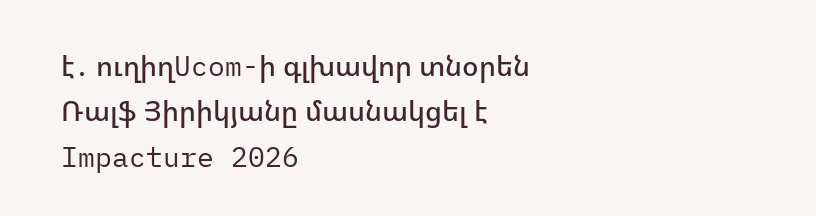է․ ուղիղUcom-ի գլխավոր տնօրեն Ռալֆ Յիրիկյանը մասնակցել է Impacture 2026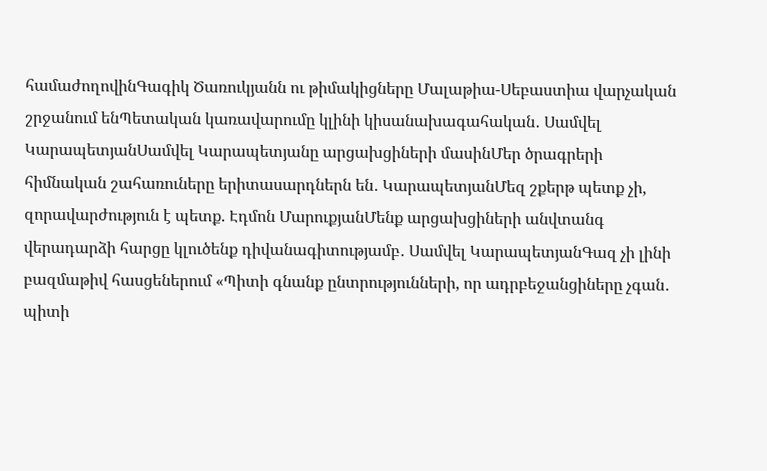համաժողովինԳագիկ Ծառուկյանն ու թիմակիցները Մալաթիա-Սեբաստիա վարչական շրջանում ենՊետական կառավարումը կլինի կիսանախագահական․ Սամվել ԿարապետյանՍամվել Կարապետյանը արցախցիների մասինՄեր ծրագրերի հիմնական շահառուները երիտասարդներն են․ ԿարապետյանՄեզ շքերթ պետք չի, զորավարժություն է պետք. Էդմոն ՄարուքյանՄենք արցախցիների անվտանգ վերադարձի հարցը կլուծենք դիվանագիտությամբ․ Սամվել ԿարապետյանԳազ չի լինի բազմաթիվ հասցեներում «Պիտի գնանք ընտրությունների, որ ադրբեջանցիները չգան․ պիտի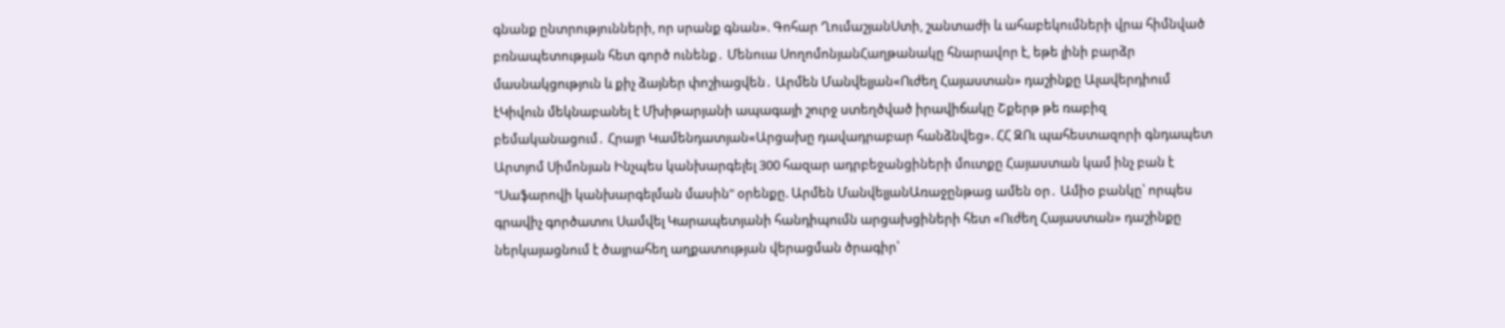գնանք ընտրությունների, որ սրանք գնան». Գոհար ՂումաշյանՍտի, շանտաժի և ահաբեկումների վրա հիմնված բռնապետության հետ գործ ունենք․ Մենուա ՍողոմոնյանՀաղթանակը հնարավոր է, եթե լինի բարձր մասնակցություն և քիչ ձայներ փոշիացվեն․ Արմեն Մանվելյան«Ուժեղ Հայաստան» դաշինքը Ալավերդիում էԿիվուն մեկնաբանել է Մխիթարյանի ապագայի շուրջ ստեղծված իրավիճակը Շքերթ թե ռաբիզ բեմականացում․ Հրայր Կամենդատյան«Արցախը դավադրաբար հանձնվեց». ՀՀ ԶՈւ պահեստազորի գնդապետ Արտյոմ Սիմոնյան Ինչպես կանխարգելել 300 հազար ադրբեջանցիների մուտքը Հայաստան կամ ինչ բան է "Սաֆարովի կանխարգելման մասին" օրենքը. Արմեն ՄանվելյանԱռաջընթաց ամեն օր․ Ամիօ բանկը՝ որպես գրավիչ գործատու Սամվել Կարապետյանի հանդիպումն արցախցիների հետ «Ուժեղ Հայաստան» դաշինքը ներկայացնում է ծայրահեղ աղքատության վերացման ծրագիր՝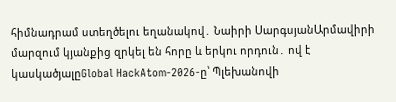հիմնադրամ ստեղծելու եղանակով․ Նաիրի ՍարգսյանԱրմավիրի մարզում կյանքից զրկել են հորը և երկու որդուն․ ով է կասկածյալըGlobal HackAtom-2026-ը՝ Պլեխանովի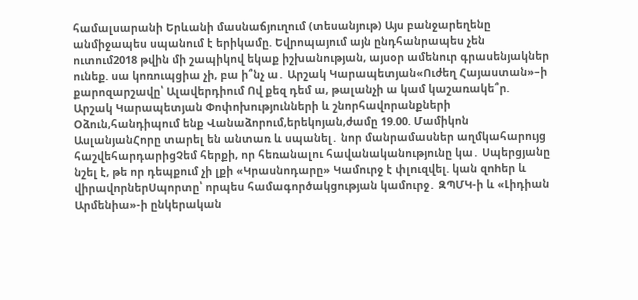համալսարանի Երևանի մասնաճյուղում (տեսանյութ) Այս բանջարեղենը անմիջապես սպանում է երիկամը. Եվրոպայում այն ընդհանրապես չեն ուտում2018 թվին մի շապիկով եկաք իշխանության, այսօր ամենուր գրասենյակներ ունեք. սա կոռուպցիա չի, բա ի՞նչ ա․ Արշակ Կարապետյան«Ուժեղ Հայաստան»–ի քարոզարշավը՝ Ալավերդիում Ով քեզ դեմ ա, թալանչի ա կամ կաշառակե՞ր. Արշակ Կարապետյան Փոփոխությունների և շնորհավորանքների Օձուն,հանդիպում ենք Վանաձորում,երեկոյան,ժամը 19.00. Մամիկոն ԱսլանյանՀորը տարել են անտառ և սպանել․ նոր մանրամասներ աղմկահարույց հաշվեհարդարիցՉեմ հերքի, որ հեռանալու հավանականությունը կա․ Սպերցյանը նշել է, թե որ դեպքում չի լքի «Կրասնոդարը» Կամուրջ է փլnւզվել. կան զnhեր և վիրավnրներՍպորտը՝ որպես համագործակցության կամուրջ․ ԶՊՄԿ-ի և «Լիդիան Արմենիա»-ի ընկերական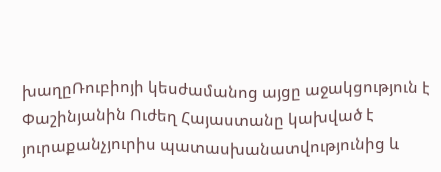խաղըՌուբիոյի կեսժամանոց այցը աջակցություն է Փաշինյանին Ուժեղ Հայաստանը կախված է յուրաքանչյուրիս պատասխանատվությունից և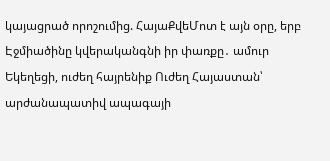կայացրած որոշումից. ՀայաՔվեՄոտ է այն օրը, երբ Էջմիածինը կվերականգնի իր փառքը․ ամուր Եկեղեցի, ուժեղ հայրենիք Ուժեղ Հայաստան՝ արժանապատիվ ապագայի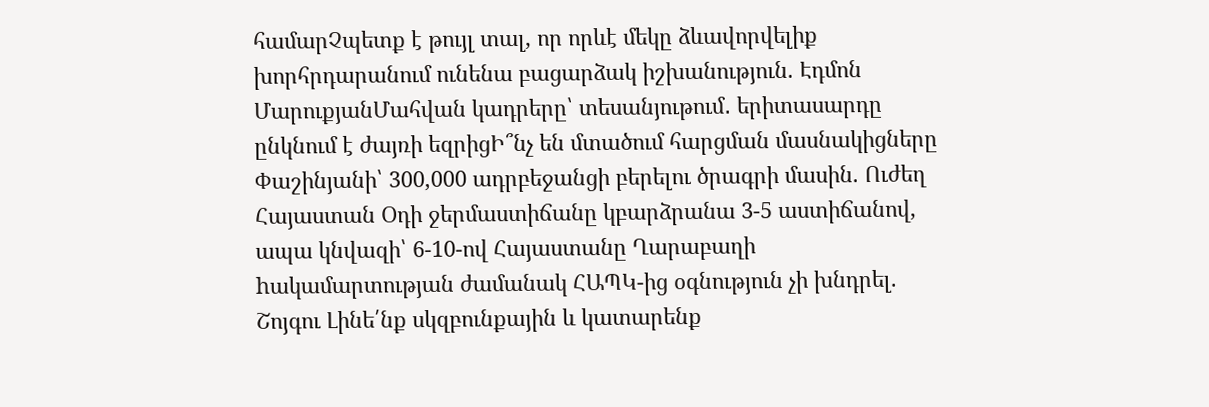համարՉպետք է թույլ տալ, որ որևէ մեկը ձևավորվելիք խորհրդարանում ունենա բացարձակ իշխանություն. Էդմոն ՄարուքյանՄահվան կադրերը՝ տեսանյութում․ երիտասարդը ընկնում է ժայռի եզրիցԻ՞նչ են մտածում հարցման մասնակիցները Փաշինյանի՝ 300,000 ադրբեջանցի բերելու ծրագրի մասին. Ուժեղ Հայաստան Օդի ջերմաստիճանը կբարձրանա 3-5 աստիճանով, ապա կնվազի՝ 6-10-ով Հայաստանը Ղարաբաղի hակամարտության ժամանակ ՀԱՊԿ-ից օգնություն չի խնդրել. Շոյգու Լինե՛նք սկզբունքային և կատարենք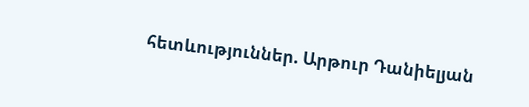հետևություններ. Արթուր Դանիելյան